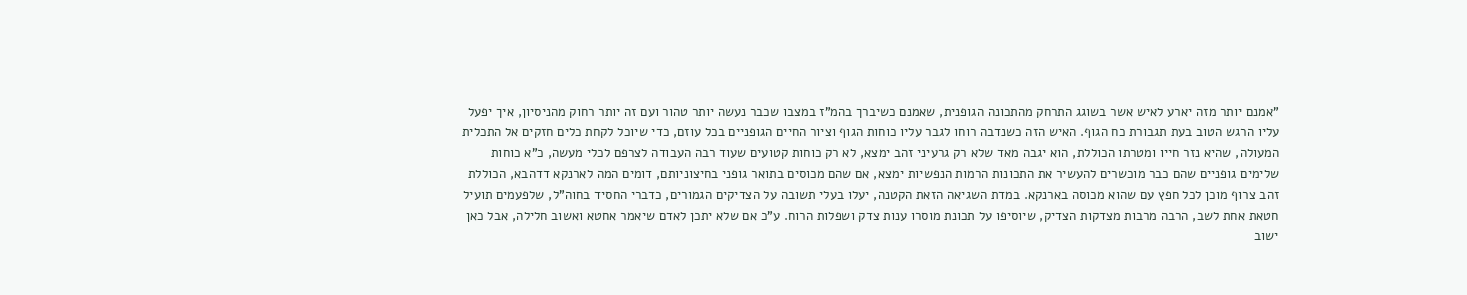"אמנם יותר מזה יארע לאיש אשר בשוגג התרחק מהתכונה הגופנית, שאמנם כשיברך בהמ"ז במצבו שכבר נעשה יותר טהור ועם זה יותר רחוק מהניסיון, איך יפעל עליו הרגש הטוב בעת תגבורת כח הגוף. האיש הזה כשנדבה רוחו לגבר עליו כוחות הגוף וציור החיים הגופניים בכל עוזם, כדי שיוכל לקחת כלים חזקים אל התכלית המעולה, שהיא נזר חייו ומטרתו הכוללת, הוא יגבה מאד שלא רק גרעיני זהב ימצא, לא רק כוחות קטועים שעוד רבה העבודה לצרפם לכלי מעשה, כ"א כוחות שלימים גופניים שהם כבר מוכשרים להעשיר את התכונות הרמות הנפשיות ימצא, אם שהם מכוסים בתואר גופני בחיצוניותם, דומים המה לארנקא דדהבא, הכוללת זהב צרוף מוכן לכל חפץ עם שהוא מכוסה בארנקא. במדת השגיאה הזאת הקטנה, יעלו בעלי תשובה על הצדיקים הגמורים, כדברי החסיד בחוה"ל, שלפעמים תועיל חטאת אחת לשב, הרבה מרבות מצדקות הצדיק, שיוסיפו על תכונת מוסרו ענות צדק ושפלות הרוח. ע"כ אם שלא יתכן לאדם שיאמר אחטא ואשוב חלילה, אבל כאן ישוב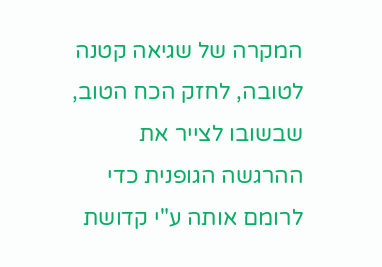המקרה של שגיאה קטנה לטובה, לחזק הכח הטוב, שבשובו לצייר את ההרגשה הגופנית כדי לרומם אותה ע"י קדושת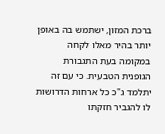ברכת המזון, ישתמש בה באופן יותר בהיר מאלו לקחה במקומה בעת התגבורת הגופנית הטבעית. כי עם זה יתלמד ג"כ כל ארחות הדרושות לו להגביר חזקתו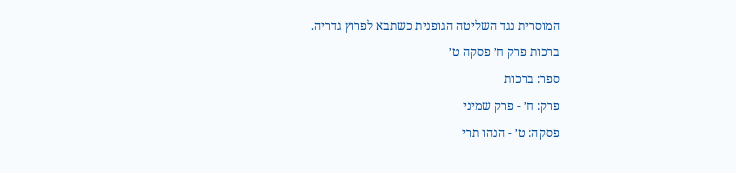המוסרית נגד השליטה הגופנית כשתבא לפרוץ גדריה.
ברכות פרק ח׳ פסקה ט׳
ספר: ברכות
פרק: ח׳ - פרק שמיני
פסקה: ט׳ - הנהו תרי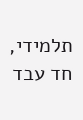תלמידי, חד עבד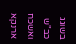בשוגג כב"ש ואשכח ארנקא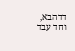דדהבא, וחד עבד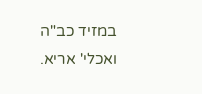במזיד כב"ה ואכלי' אריא.